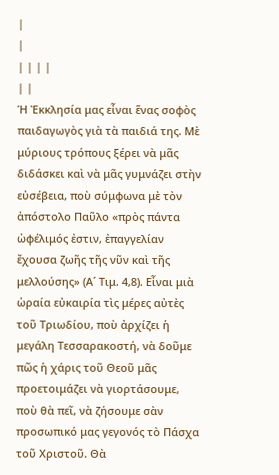|
|
| | | |
| |
Ἡ Ἐκκλησία μας εἶναι ἕνας σοφὸς παιδαγωγὸς γιὰ τὰ παιδιά της. Μὲ μύριους τρόπους ξέρει νὰ μᾶς διδάσκει καὶ νὰ μᾶς γυμνάζει στὴν εὐσέβεια, ποὺ σύμφωνα μὲ τὸν ἀπόστολο Παῦλο «πρὸς πάντα ὠφέλιμός ἐστιν, ἐπαγγελίαν ἔχουσα ζωῆς τῆς νῦν καὶ τῆς μελλούσης» (Α´ Τιμ. 4,8). Εἶναι μιὰ ὡραία εὐκαιρία τὶς μέρες αὐτὲς τοῦ Τριωδίου, ποὺ ἀρχίζει ἡ μεγάλη Τεσσαρακοστή, νὰ δοῦμε πῶς ἡ χάρις τοῦ Θεοῦ μᾶς προετοιμάζει νὰ γιορτάσουμε, ποὺ θὰ πεῖ, νὰ ζήσουμε σὰν προσωπικό μας γεγονός τὸ Πάσχα τοῦ Χριστοῦ. Θὰ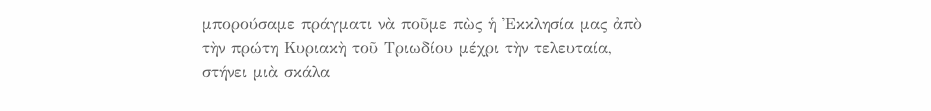μπορούσαμε πράγματι νὰ ποῦμε πὼς ἡ Ἐκκλησία μας ἀπὸ τὴν πρώτη Κυριακὴ τοῦ Τριωδίου μέχρι τὴν τελευταία, στήνει μιὰ σκάλα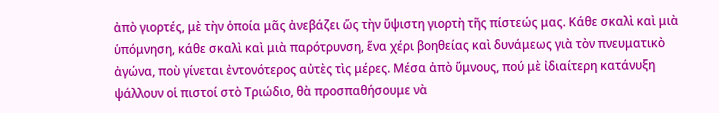ἀπὸ γιορτές, μὲ τὴν ὁποία μᾶς ἀνεβάζει ὥς τὴν ὕψιστη γιορτὴ τῆς πίστεώς μας. Κάθε σκαλὶ καὶ μιὰ ὑπόμνηση, κάθε σκαλὶ καὶ μιὰ παρότρυνση, ἕνα χέρι βοηθείας καὶ δυνάμεως γιὰ τὸν πνευματικὸ ἀγώνα, ποὺ γίνεται ἐντονότερος αὐτὲς τὶς μέρες. Μέσα ἀπὸ ὕμνους, πού μὲ ἰδιαίτερη κατάνυξη ψάλλουν οἱ πιστοί στὸ Τριώδιο, θὰ προσπαθήσουμε νὰ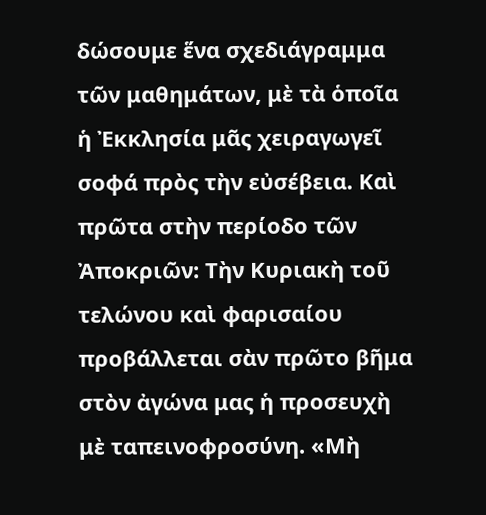δώσουμε ἕνα σχεδιάγραμμα τῶν μαθημάτων, μὲ τὰ ὁποῖα ἡ Ἐκκλησία μᾶς χειραγωγεῖ σοφά πρὸς τὴν εὐσέβεια. Καὶ πρῶτα στὴν περίοδο τῶν Ἀποκριῶν: Τὴν Κυριακὴ τοῦ τελώνου καὶ φαρισαίου προβάλλεται σὰν πρῶτο βῆμα στὸν ἀγώνα μας ἡ προσευχὴ μὲ ταπεινοφροσύνη. «Μὴ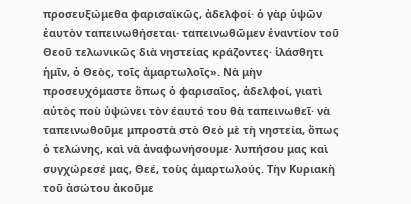προσευξώμεθα φαρισαϊκῶς, ἀδελφοί· ὁ γὰρ ὑψῶν ἑαυτὸν ταπεινωθήσεται· ταπεινωθῶμεν ἐναντίον τοῦ Θεοῦ τελωνικῶς διὰ νηστείας κράζοντες· ἱλάσθητι ἡμῖν, ὁ Θεὸς, τοῖς ἀμαρτωλοῖς». Νὰ μὴν προσευχόμαστε ὅπως ὁ φαρισαῖος, ἀδελφοί, γιατὶ αὐτὸς ποὺ ὑψώνει τὸν έαυτό του θὰ ταπεινωθεῖ· νὰ ταπεινωθοῦμε μπροστὰ στὸ Θεὸ μὲ τὴ νηστεία, ὅπως ὁ τελώνης, καὶ νὰ ἀναφωνήσουμε· λυπήσου μας καὶ συγχώρεσέ μας, Θεέ, τοὺς ἁμαρτωλούς. Τὴν Κυριακὴ τοῦ ἀσώτου ἀκοῦμε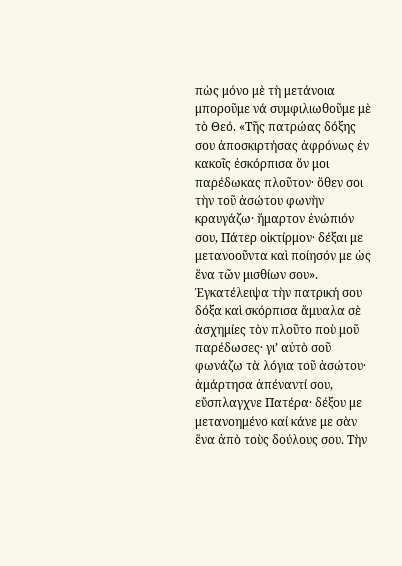πὼς μόνο μὲ τὴ μετάνοια μποροῦμε νά συμφιλιωθοῦμε μὲ τὸ Θεό. «Τῆς πατρώας δόξης σου ἀποσκιρτήσας ἀφρόνως ἐν κακοῖς ἐσκόρπισα ὅν μοι παρέδωκας πλοῦτον· ὅθεν σοι τὴν τοῦ ἀσώτου φωνὴν κραυγάζω· ἥμαρτον ἐνώπιόν σου, Πάτερ οἰκτίρμον· δέξαι με μετανοοῦντα καὶ ποίησόν με ὡς ἕνα τῶν μισθίων σου». Ἐγκατέλειψα τὴν πατρική σου δόξα καὶ σκόρπισα ἄμυαλα σὲ ἀσχημίες τὸν πλοῦτο ποὺ μοῦ παρέδωσες· γι’ αὐτὸ σοῦ φωνάζω τὰ λόγια τοῦ ἀσώτου· ἁμάρτησα ἀπέναντί σου, εὔσπλαγχνε Πατέρα· δέξου με μετανοημένο καί κάνε με σὰν ἕνα ἀπὸ τοὺς δούλους σου. Τὴν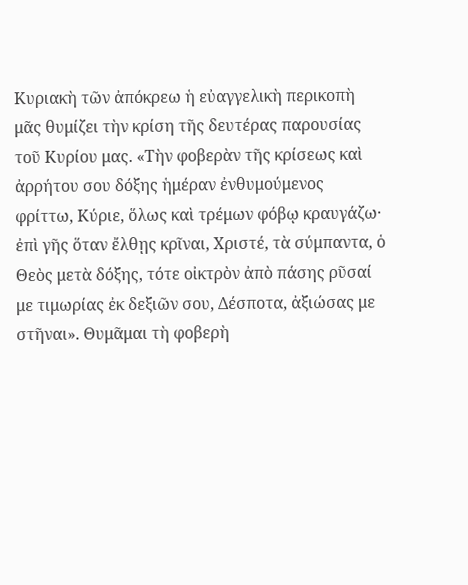Κυριακὴ τῶν ἀπόκρεω ἡ εὐαγγελικὴ περικοπὴ μᾶς θυμίζει τὴν κρίση τῆς δευτέρας παρουσίας τοῦ Κυρίου μας. «Τὴν φοβερὰν τῆς κρίσεως καὶ ἀρρήτου σου δόξης ἡμέραν ἐνθυμούμενος φρίττω, Κύριε, ὅλως καὶ τρέμων φόβῳ κραυγάζω· ἐπὶ γῆς ὅταν ἔλθῃς κρῖναι, Χριστέ, τὰ σύμπαντα, ὁ Θεὸς μετὰ δόξης, τότε οἰκτρὸν ἀπὸ πάσης ρῦσαί με τιμωρίας ἐκ δεξιῶν σου, Δέσποτα, ἀξιώσας με στῆναι». Θυμᾶμαι τὴ φοβερὴ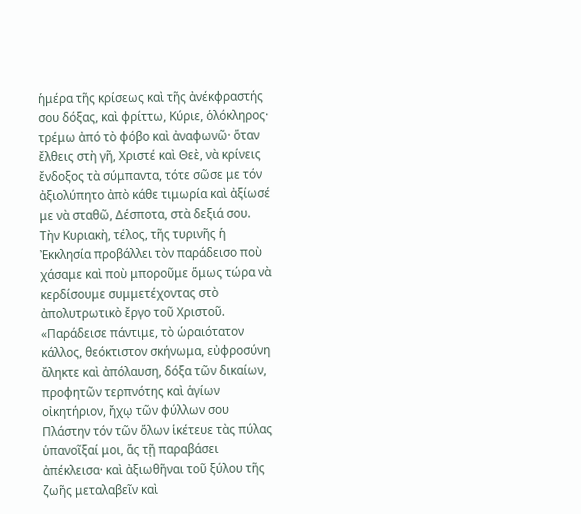ἡμέρα τῆς κρίσεως καὶ τῆς ἀνέκφραστής σου δόξας, καὶ φρίττω, Κύριε, ὁλόκληρος· τρέμω ἀπό τὸ φόβο καὶ ἀναφωνῶ· ὅταν ἔλθεις στὴ γῆ, Χριστέ καὶ Θεὲ, νὰ κρίνεις ἔνδοξος τὰ σύμπαντα, τότε σῶσε με τόν ἀξιολύπητο ἀπὸ κάθε τιμωρία καὶ ἀξίωσέ με νὰ σταθῶ, Δέσποτα, στὰ δεξιά σου. Τὴν Κυριακὴ, τέλος, τῆς τυρινῆς ἡ Ἐκκλησία προβάλλει τὸν παράδεισο ποὺ χάσαμε καὶ ποὺ μποροῦμε ὅμως τώρα νὰ κερδίσουμε συμμετέχοντας στὸ ἀπολυτρωτικὸ ἔργο τοῦ Χριστοῦ. «Παράδεισε πάντιμε, τὸ ὡραιότατον κάλλος, θεόκτιστον σκήνωμα, εὐφροσύνη ἄληκτε καὶ ἀπόλαυση, δόξα τῶν δικαίων, προφητῶν τερπνότης καὶ ἁγίων οἰκητήριον, ἤχῳ τῶν φύλλων σου Πλάστην τόν τῶν ὅλων ἱκέτευε τὰς πύλας ὑπανοῖξαί μοι, ἅς τῇ παραβάσει ἀπέκλεισα· καὶ ἀξιωθῆναι τοῦ ξύλου τῆς ζωῆς μεταλαβεῖν καὶ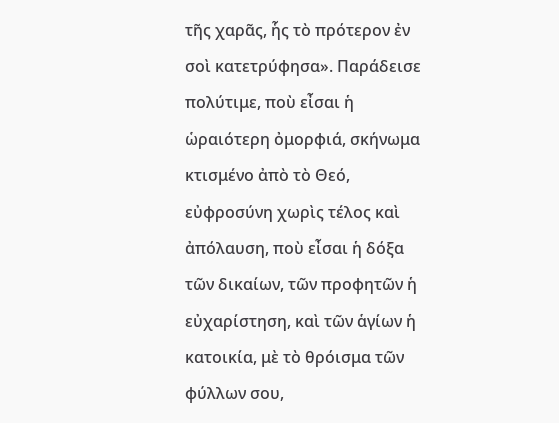τῆς χαρᾶς, ἧς τὸ πρότερον ἐν σοὶ κατετρύφησα». Παράδεισε πολύτιμε, ποὺ εἶσαι ἡ ὡραιότερη ὀμορφιά, σκήνωμα κτισμένο ἀπὸ τὸ Θεό, εὐφροσύνη χωρὶς τέλος καὶ ἀπόλαυση, ποὺ εἶσαι ἡ δόξα τῶν δικαίων, τῶν προφητῶν ἡ εὐχαρίστηση, καὶ τῶν ἁγίων ἡ κατοικία, μὲ τὸ θρόισμα τῶν φύλλων σου,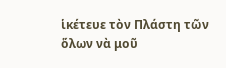ἱκέτευε τὸν Πλάστη τῶν ὅλων νὰ μοῦ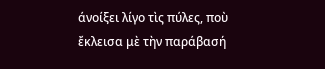άνοίξει λίγο τὶς πύλες, ποὺ ἔκλεισα μὲ τὴν παράβασή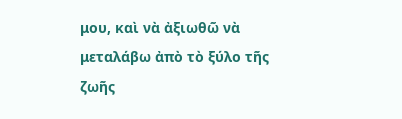μου, καὶ νὰ ἀξιωθῶ νὰ μεταλάβω ἀπὸ τὸ ξύλο τῆς ζωῆς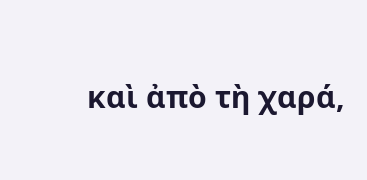καὶ ἀπὸ τὴ χαρά,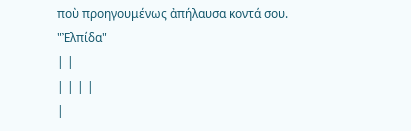ποὺ προηγουμένως ἀπήλαυσα κοντά σου.
"Ἐλπίδα"
| |
| | | |
|